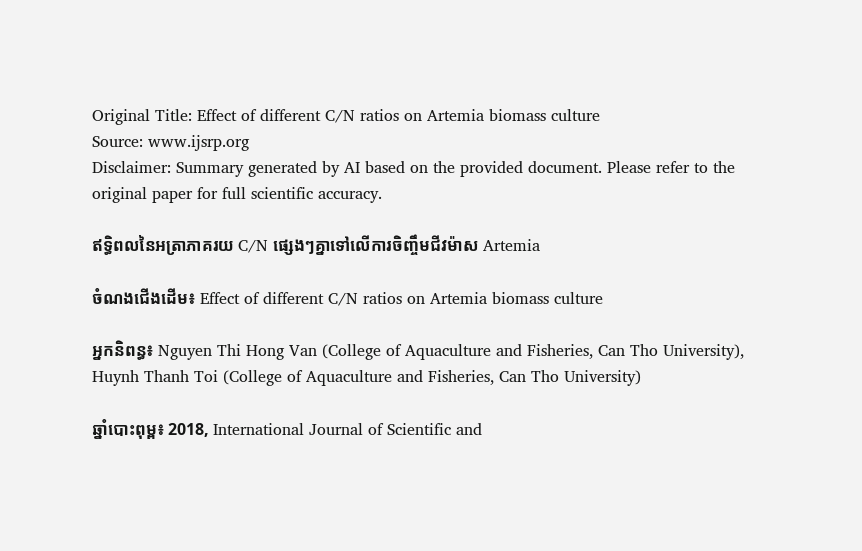Original Title: Effect of different C/N ratios on Artemia biomass culture
Source: www.ijsrp.org
Disclaimer: Summary generated by AI based on the provided document. Please refer to the original paper for full scientific accuracy.

ឥទ្ធិពលនៃអត្រាភាគរយ C/N ផ្សេងៗគ្នាទៅលើការចិញ្ចឹមជីវម៉ាស Artemia

ចំណងជើងដើម៖ Effect of different C/N ratios on Artemia biomass culture

អ្នកនិពន្ធ៖ Nguyen Thi Hong Van (College of Aquaculture and Fisheries, Can Tho University), Huynh Thanh Toi (College of Aquaculture and Fisheries, Can Tho University)

ឆ្នាំបោះពុម្ព៖ 2018, International Journal of Scientific and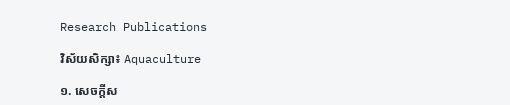Research Publications

វិស័យសិក្សា៖ Aquaculture

១. សេចក្តីស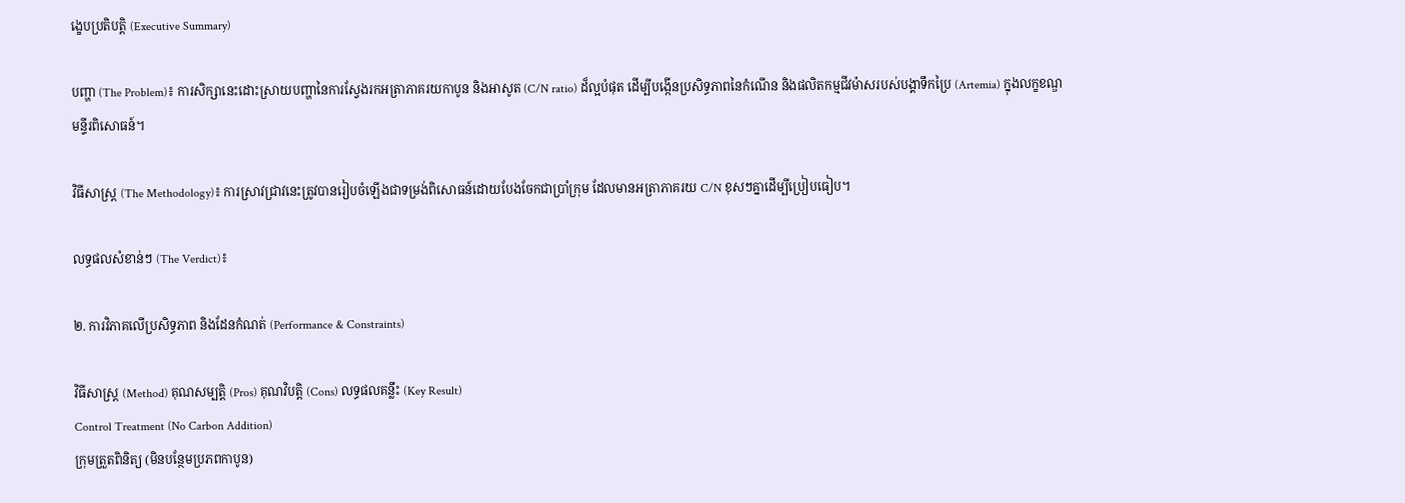ង្ខេបប្រតិបត្តិ (Executive Summary)

បញ្ហា (The Problem)៖ ការសិក្សានេះដោះស្រាយបញ្ហានៃការស្វែងរកអត្រាភាគរយកាបូន និងអាសូត (C/N ratio) ដ៏ល្អបំផុត ដើម្បីបង្កើនប្រសិទ្ធភាពនៃកំណើន និងផលិតកម្មជីវម៉ាសរបស់បង្គាទឹកប្រៃ (Artemia) ក្នុងលក្ខខណ្ឌមន្ទីរពិសោធន៍។

វិធីសាស្ត្រ (The Methodology)៖ ការស្រាវជ្រាវនេះត្រូវបានរៀបចំឡើងជាទម្រង់ពិសោធន៍ដោយបែងចែកជាប្រាំក្រុម ដែលមានអត្រាភាគរយ C/N ខុសៗគ្នាដើម្បីប្រៀបធៀប។

លទ្ធផលសំខាន់ៗ (The Verdict)៖

២. ការវិភាគលើប្រសិទ្ធភាព និងដែនកំណត់ (Performance & Constraints)

វិធីសាស្ត្រ (Method) គុណសម្បត្តិ (Pros) គុណវិបត្តិ (Cons) លទ្ធផលគន្លឹះ (Key Result)
Control Treatment (No Carbon Addition)
ក្រុមត្រួតពិនិត្យ (មិនបន្ថែមប្រភពកាបូន)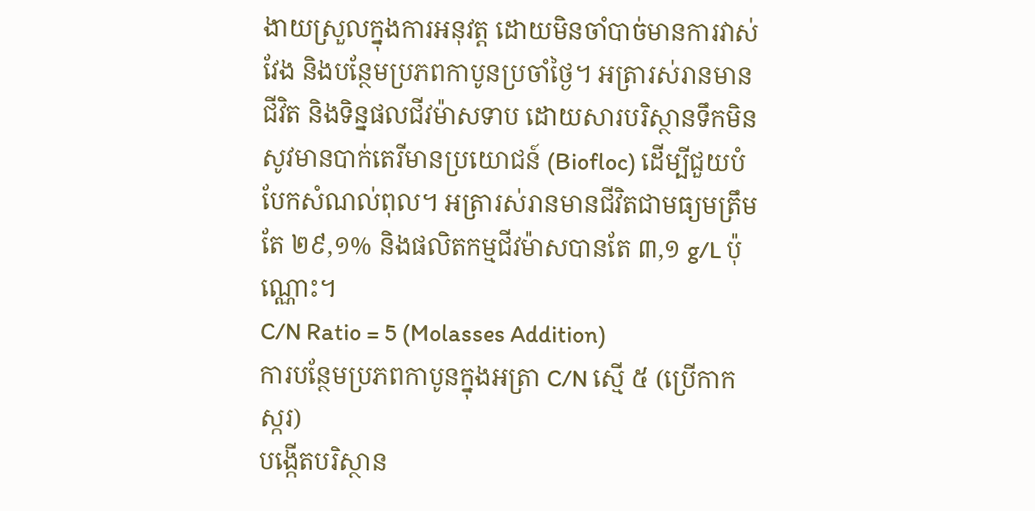ងាយស្រួលក្នុងការអនុវត្ត ដោយមិនចាំបាច់មានការវាស់វែង និងបន្ថែមប្រភពកាបូនប្រចាំថ្ងៃ។ អត្រារស់រានមានជីវិត និងទិន្នផលជីវម៉ាសទាប ដោយសារបរិស្ថានទឹកមិនសូវមានបាក់តេរីមានប្រយោជន៍ (Biofloc) ដើម្បីជួយបំបែកសំណល់ពុល។ អត្រារស់រានមានជីវិតជាមធ្យមត្រឹមតែ ២៩,១% និងផលិតកម្មជីវម៉ាសបានតែ ៣,១ g/L ប៉ុណ្ណោះ។
C/N Ratio = 5 (Molasses Addition)
ការបន្ថែមប្រភពកាបូនក្នុងអត្រា C/N ស្មើ ៥ (ប្រើកាកស្ករ)
បង្កើតបរិស្ថាន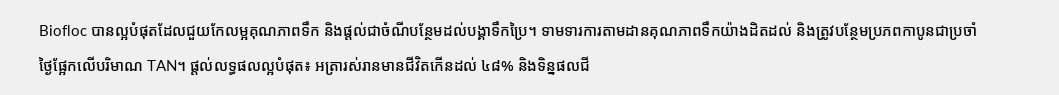Biofloc បានល្អបំផុតដែលជួយកែលម្អគុណភាពទឹក និងផ្តល់ជាចំណីបន្ថែមដល់បង្គាទឹកប្រៃ។ ទាមទារការតាមដានគុណភាពទឹកយ៉ាងដិតដល់ និងត្រូវបន្ថែមប្រភពកាបូនជាប្រចាំថ្ងៃផ្អែកលើបរិមាណ TAN។ ផ្តល់លទ្ធផលល្អបំផុត៖ អត្រារស់រានមានជីវិតកើនដល់ ៤៨% និងទិន្នផលជី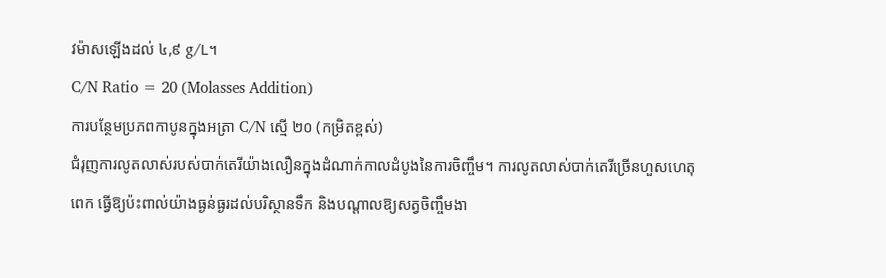វម៉ាសឡើងដល់ ៤,៩ g/L។
C/N Ratio = 20 (Molasses Addition)
ការបន្ថែមប្រភពកាបូនក្នុងអត្រា C/N ស្មើ ២០ (កម្រិតខ្ពស់)
ជំរុញការលូតលាស់របស់បាក់តេរីយ៉ាងលឿនក្នុងដំណាក់កាលដំបូងនៃការចិញ្ចឹម។ ការលូតលាស់បាក់តេរីច្រើនហួសហេតុពេក ធ្វើឱ្យប៉ះពាល់យ៉ាងធ្ងន់ធ្ងរដល់បរិស្ថានទឹក និងបណ្តាលឱ្យសត្វចិញ្ចឹមងា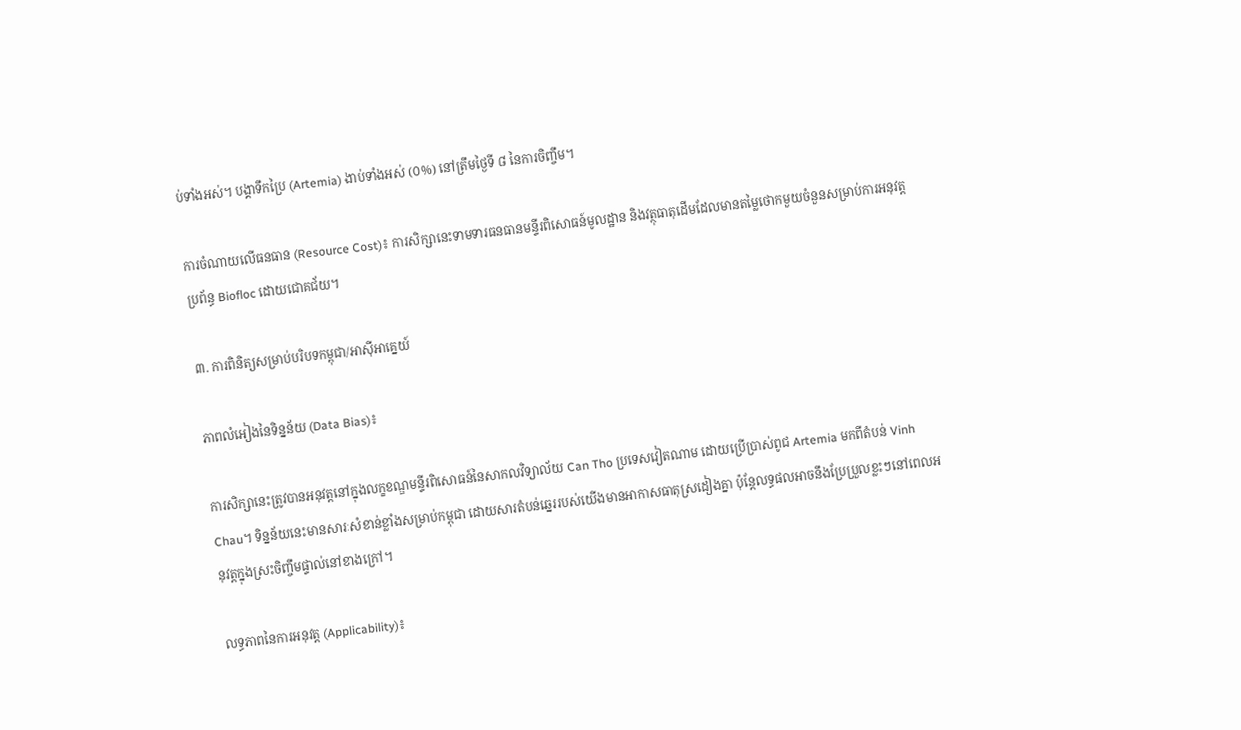ប់ទាំងអស់។ បង្គាទឹកប្រៃ (Artemia) ងាប់ទាំងអស់ (០%) នៅត្រឹមថ្ងៃទី ៨ នៃការចិញ្ចឹម។

ការចំណាយលើធនធាន (Resource Cost)៖ ការសិក្សានេះទាមទារធនធានមន្ទីរពិសោធន៍មូលដ្ឋាន និងវត្ថុធាតុដើមដែលមានតម្លៃថោកមួយចំនួនសម្រាប់ការអនុវត្តប្រព័ន្ធ Biofloc ដោយជោគជ័យ។

៣. ការពិនិត្យសម្រាប់បរិបទកម្ពុជា/អាស៊ីអាគ្នេយ៍

ភាពលំអៀងនៃទិន្នន័យ (Data Bias)៖

ការសិក្សានេះត្រូវបានអនុវត្តនៅក្នុងលក្ខខណ្ឌមន្ទីរពិសោធន៍នៃសាកលវិទ្យាល័យ Can Tho ប្រទេសវៀតណាម ដោយប្រើប្រាស់ពូជ Artemia មកពីតំបន់ Vinh Chau។ ទិន្នន័យនេះមានសារៈសំខាន់ខ្លាំងសម្រាប់កម្ពុជា ដោយសារតំបន់ឆ្នេររបស់យើងមានអាកាសធាតុស្រដៀងគ្នា ប៉ុន្តែលទ្ធផលអាចនឹងប្រែប្រួលខ្លះៗនៅពេលអនុវត្តក្នុងស្រះចិញ្ចឹមផ្ទាល់នៅខាងក្រៅ។

លទ្ធភាពនៃការអនុវត្ត (Applicability)៖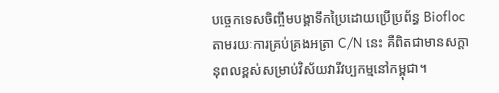បច្ចេកទេសចិញ្ចឹមបង្គាទឹកប្រៃដោយប្រើប្រព័ន្ធ Biofloc តាមរយៈការគ្រប់គ្រងអត្រា C/N នេះ គឺពិតជាមានសក្តានុពលខ្ពស់សម្រាប់វិស័យវារីវប្បកម្មនៅកម្ពុជា។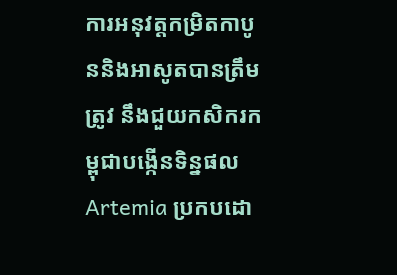ការអនុវត្តកម្រិតកាបូននិងអាសូតបានត្រឹមត្រូវ នឹងជួយកសិករកម្ពុជាបង្កើនទិន្នផល Artemia ប្រកបដោ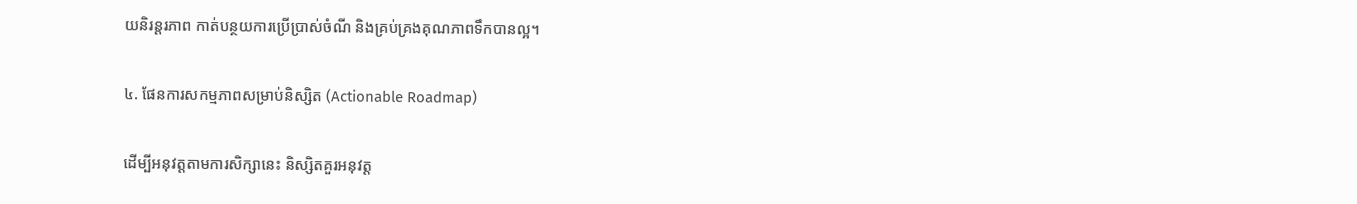យនិរន្តរភាព កាត់បន្ថយការប្រើប្រាស់ចំណី និងគ្រប់គ្រងគុណភាពទឹកបានល្អ។

៤. ផែនការសកម្មភាពសម្រាប់និស្សិត (Actionable Roadmap)

ដើម្បីអនុវត្តតាមការសិក្សានេះ និស្សិតគួរអនុវត្ត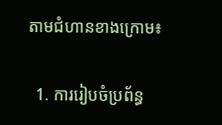តាមជំហានខាងក្រោម៖

  1. ការរៀបចំប្រព័ន្ធ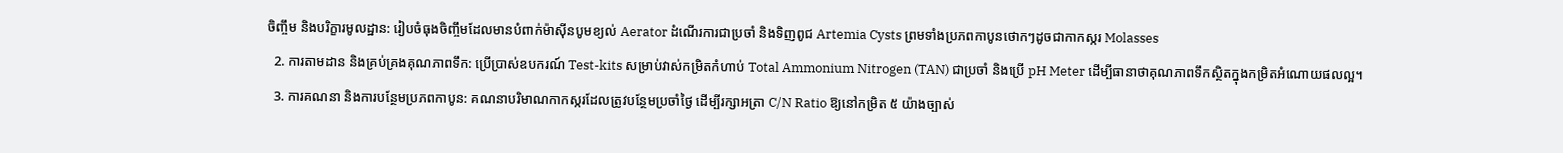ចិញ្ចឹម និងបរិក្ខារមូលដ្ឋាន: រៀបចំធុងចិញ្ចឹមដែលមានបំពាក់ម៉ាស៊ីនបូមខ្យល់ Aerator ដំណើរការជាប្រចាំ និងទិញពូជ Artemia Cysts ព្រមទាំងប្រភពកាបូនថោកៗដូចជាកាកស្ករ Molasses
  2. ការតាមដាន និងគ្រប់គ្រងគុណភាពទឹក: ប្រើប្រាស់ឧបករណ៍ Test-kits សម្រាប់វាស់កម្រិតកំហាប់ Total Ammonium Nitrogen (TAN) ជាប្រចាំ និងប្រើ pH Meter ដើម្បីធានាថាគុណភាពទឹកស្ថិតក្នុងកម្រិតអំណោយផលល្អ។
  3. ការគណនា និងការបន្ថែមប្រភពកាបូន: គណនាបរិមាណកាកស្ករដែលត្រូវបន្ថែមប្រចាំថ្ងៃ ដើម្បីរក្សាអត្រា C/N Ratio ឱ្យនៅកម្រិត ៥ យ៉ាងច្បាស់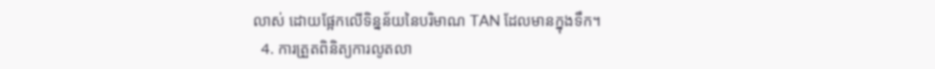លាស់ ដោយផ្អែកលើទិន្នន័យនៃបរិមាណ TAN ដែលមានក្នុងទឹក។
  4. ការត្រួតពិនិត្យការលូតលា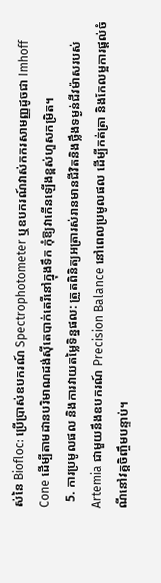ស់នៃ Biofloc: ប្រើប្រាស់ឧបករណ៍ Spectrophotometer ឬឧបករណ៍វាស់កករសាមញ្ញដូចជា Imhoff Cone ដើម្បីតាមដានបរិមាណដង់ស៊ីតេបាក់តេរីនៅក្នុងទឹក កុំឱ្យវាកើនឡើងខ្ពស់ហួសកម្រិត។
  5. ការប្រមូលផល និងការវាយតម្លៃទិន្នផល: ត្រួតពិនិត្យអត្រារស់រានមានជីវិតនិងថ្លឹងទម្ងន់ជីវម៉ាសរបស់ Artemia ជាមួយនឹងឧបករណ៍ Precision Balance នៅពេលប្រមូលផល ដើម្បីកត់ត្រា និងកែលម្អការផ្តល់ចំណីនៅវគ្គចិញ្ចឹមបន្ទាប់។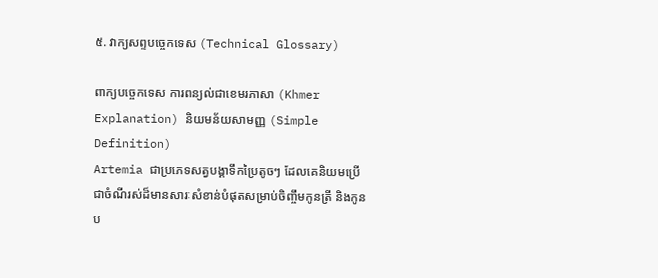៥. វាក្យសព្ទបច្ចេកទេស (Technical Glossary)

ពាក្យបច្ចេកទេស ការពន្យល់ជាខេមរភាសា (Khmer Explanation) និយមន័យសាមញ្ញ (Simple Definition)
Artemia ជាប្រភេទសត្វបង្គាទឹកប្រៃតូចៗ ដែលគេនិយមប្រើជាចំណីរស់ដ៏មានសារៈសំខាន់បំផុតសម្រាប់ចិញ្ចឹមកូនត្រី និងកូនប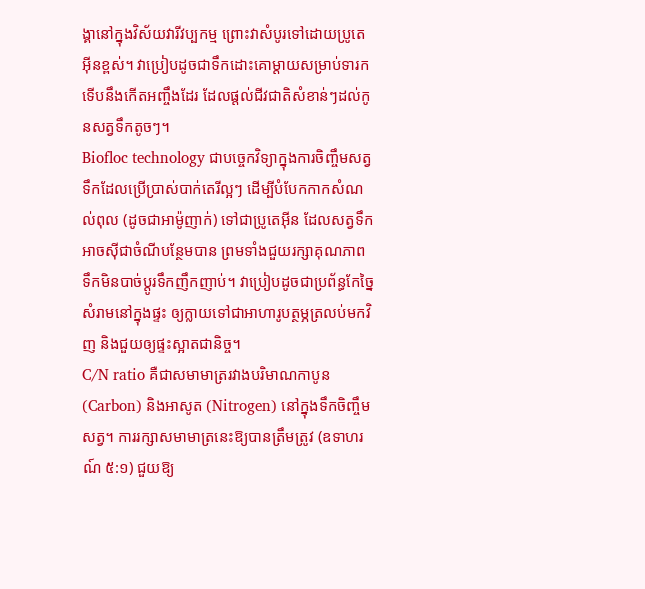ង្គានៅក្នុងវិស័យវារីវប្បកម្ម ព្រោះវាសំបូរទៅដោយប្រូតេអ៊ីនខ្ពស់។ វាប្រៀបដូចជាទឹកដោះគោម្ដាយសម្រាប់ទារកទើបនឹងកើតអញ្ចឹងដែរ ដែលផ្តល់ជីវជាតិសំខាន់ៗដល់កូនសត្វទឹកតូចៗ។
Biofloc technology ជាបច្ចេកវិទ្យាក្នុងការចិញ្ចឹមសត្វទឹកដែលប្រើប្រាស់បាក់តេរីល្អៗ ដើម្បីបំបែកកាកសំណល់ពុល (ដូចជាអាម៉ូញាក់) ទៅជាប្រូតេអ៊ីន ដែលសត្វទឹកអាចស៊ីជាចំណីបន្ថែមបាន ព្រមទាំងជួយរក្សាគុណភាពទឹកមិនបាច់ប្តូរទឹកញឹកញាប់។ វាប្រៀបដូចជាប្រព័ន្ធកែច្នៃសំរាមនៅក្នុងផ្ទះ ឲ្យក្លាយទៅជាអាហារូបត្ថម្ភត្រលប់មកវិញ និងជួយឲ្យផ្ទះស្អាតជានិច្ច។
C/N ratio គឺជាសមាមាត្ររវាងបរិមាណកាបូន (Carbon) និងអាសូត (Nitrogen) នៅក្នុងទឹកចិញ្ចឹមសត្វ។ ការរក្សាសមាមាត្រនេះឱ្យបានត្រឹមត្រូវ (ឧទាហរណ៍ ៥:១) ជួយឱ្យ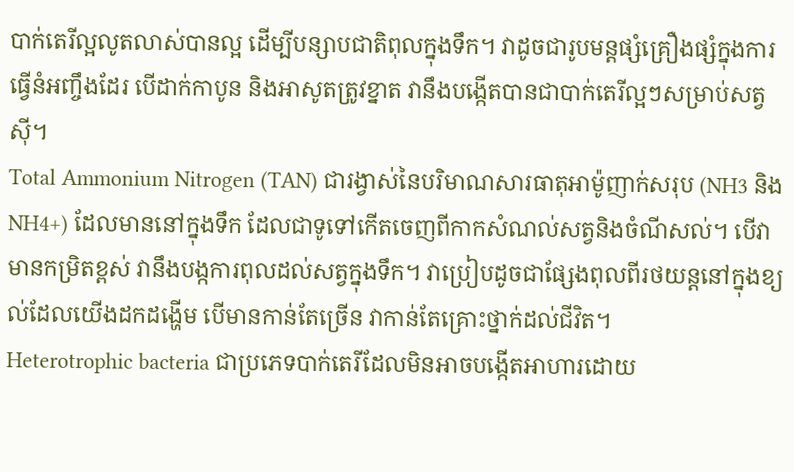បាក់តេរីល្អលូតលាស់បានល្អ ដើម្បីបន្សាបជាតិពុលក្នុងទឹក។ វាដូចជារូបមន្តផ្សំគ្រឿងផ្សំក្នុងការធ្វើនំអញ្ចឹងដែរ បើដាក់កាបូន និងអាសូតត្រូវខ្នាត វានឹងបង្កើតបានជាបាក់តេរីល្អៗសម្រាប់សត្វស៊ី។
Total Ammonium Nitrogen (TAN) ជារង្វាស់នៃបរិមាណសារធាតុអាម៉ូញាក់សរុប (NH3 និង NH4+) ដែលមាននៅក្នុងទឹក ដែលជាទូទៅកើតចេញពីកាកសំណល់សត្វនិងចំណីសល់។ បើវាមានកម្រិតខ្ពស់ វានឹងបង្កការពុលដល់សត្វក្នុងទឹក។ វាប្រៀបដូចជាផ្សែងពុលពីរថយន្តនៅក្នុងខ្យល់ដែលយើងដកដង្ហើម បើមានកាន់តែច្រើន វាកាន់តែគ្រោះថ្នាក់ដល់ជីវិត។
Heterotrophic bacteria ជាប្រភេទបាក់តេរីដែលមិនអាចបង្កើតអាហារដោយ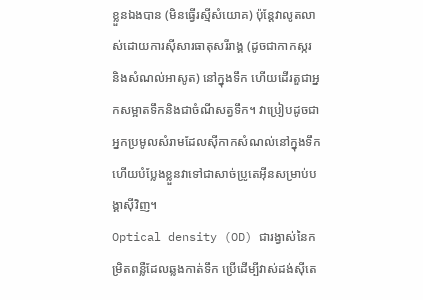ខ្លួនឯងបាន (មិនធ្វើរស្មីសំយោគ) ប៉ុន្តែវាលូតលាស់ដោយការស៊ីសារធាតុសរីរាង្គ (ដូចជាកាកស្ករ និងសំណល់អាសូត) នៅក្នុងទឹក ហើយដើរតួជាអ្នកសម្អាតទឹកនិងជាចំណីសត្វទឹក។ វាប្រៀបដូចជាអ្នកប្រមូលសំរាមដែលស៊ីកាកសំណល់នៅក្នុងទឹក ហើយបំប្លែងខ្លួនវាទៅជាសាច់ប្រូតេអ៊ីនសម្រាប់បង្គាស៊ីវិញ។
Optical density (OD) ជារង្វាស់នៃកម្រិតពន្លឺដែលឆ្លងកាត់ទឹក ប្រើដើម្បីវាស់ដង់ស៊ីតេ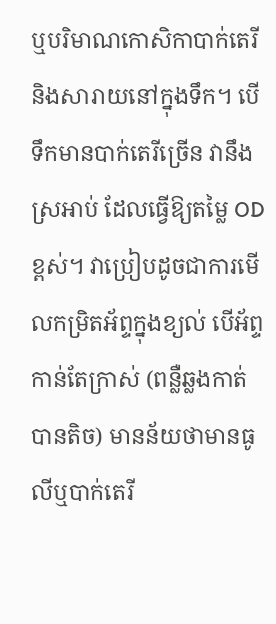ឬបរិមាណកោសិកាបាក់តេរីនិងសារាយនៅក្នុងទឹក។ បើទឹកមានបាក់តេរីច្រើន វានឹងស្រអាប់ ដែលធ្វើឱ្យតម្លៃ OD ខ្ពស់។ វាប្រៀបដូចជាការមើលកម្រិតអ័ព្ទក្នុងខ្យល់ បើអ័ព្ទកាន់តែក្រាស់ (ពន្លឺឆ្លងកាត់បានតិច) មានន័យថាមានធូលីឬបាក់តេរី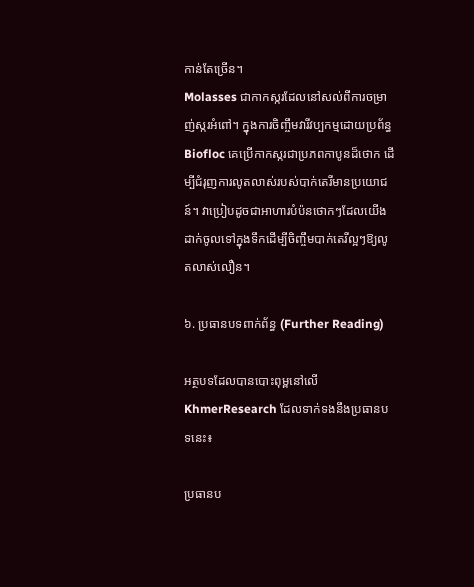កាន់តែច្រើន។
Molasses ជាកាកស្ករដែលនៅសល់ពីការចម្រាញ់ស្ករអំពៅ។ ក្នុងការចិញ្ចឹមវារីវប្បកម្មដោយប្រព័ន្ធ Biofloc គេប្រើកាកស្ករជាប្រភពកាបូនដ៏ថោក ដើម្បីជំរុញការលូតលាស់របស់បាក់តេរីមានប្រយោជន៍។ វាប្រៀបដូចជាអាហារបំប៉នថោកៗដែលយើងដាក់ចូលទៅក្នុងទឹកដើម្បីចិញ្ចឹមបាក់តេរីល្អៗឱ្យលូតលាស់លឿន។

៦. ប្រធានបទពាក់ព័ន្ធ (Further Reading)

អត្ថបទដែលបានបោះពុម្ពនៅលើ KhmerResearch ដែលទាក់ទងនឹងប្រធានបទនេះ៖

ប្រធានប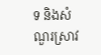ទ និងសំណួរស្រាវ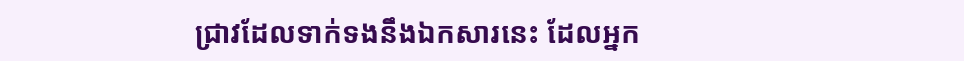ជ្រាវដែលទាក់ទងនឹងឯកសារនេះ ដែលអ្នក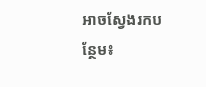អាចស្វែងរកបន្ថែម៖